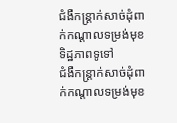ជំងឺកន្ត្រាក់សាច់ដុំពាក់កណ្តាលទម្រង់មុខ
ទិដ្ឋភាពទូទៅ
ជំងឺកន្ត្រាក់សាច់ដុំពាក់កណ្តាលទម្រង់មុខ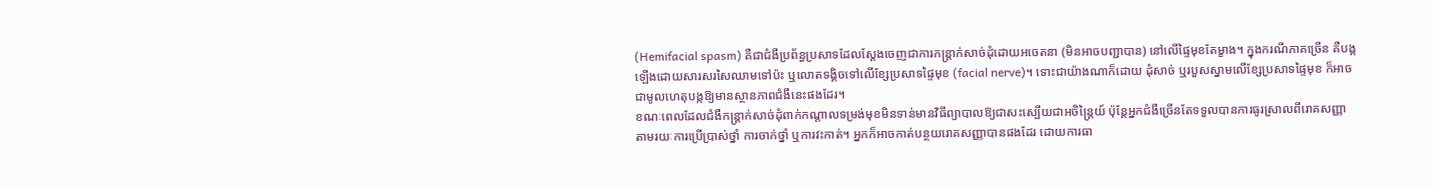(Hemifacial spasm) គឺជាជំងឺប្រព័ន្ធប្រសាទដែលស្តែងចេញជាការកន្ត្រាក់សាច់ដុំដោយអចេតនា (មិនអាចបញ្ជាបាន) នៅលើផ្ទៃមុខតែម្ខាង។ ក្នុងករណីភាគច្រើន គឺបង្កឡើងដោយសារសរសៃឈាមទៅប៉ះ ឬលោតទង្គិចទៅលើខ្សែប្រសាទផ្ទៃមុខ (facial nerve)។ ទោះជាយ៉ាងណាក៏ដោយ ដុំសាច់ ឬរបួសស្នាមលើខ្សែប្រសាទផ្ទៃមុខ ក៏អាចជាមូលហេតុបង្កឱ្យមានស្ថានភាពជំងឺនេះផងដែរ។
ខណៈពេលដែលជំងឺកន្ត្រាក់សាច់ដុំពាក់កណ្តាលទម្រង់មុខមិនទាន់មានវិធីព្យាបាលឱ្យជាសះស្បើយជាអចិន្ត្រៃយ៍ ប៉ុន្តែអ្នកជំងឺច្រើនតែទទួលបានការធូរស្រាលពីរោគសញ្ញា តាមរយៈការប្រើប្រាស់ថ្នាំ ការចាក់ថ្នាំ ឬការវះកាត់។ អ្នកក៏អាចកាត់បន្ថយរោគសញ្ញាបានផងដែរ ដោយការធា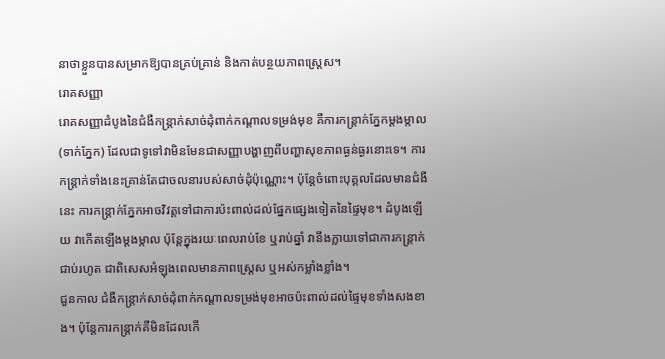នាថាខ្លួនបានសម្រាកឱ្យបានគ្រប់គ្រាន់ និងកាត់បន្ថយភាពស្ត្រេស។
រោគសញ្ញា
រោគសញ្ញាដំបូងនៃជំងឺកន្ត្រាក់សាច់ដុំពាក់កណ្តាលទម្រង់មុខ គឺការកន្ត្រាក់ភ្នែកម្តងម្កាល (ទាក់ភ្នែក) ដែលជាទូទៅវាមិនមែនជាសញ្ញាបង្ហាញពីបញ្ហាសុខភាពធ្ងន់ធ្ងរនោះទេ។ ការកន្ត្រាក់ទាំងនេះគ្រាន់តែជាចលនារបស់សាច់ដុំប៉ុណ្ណោះ។ ប៉ុន្តែចំពោះបុគ្គលដែលមានជំងឺនេះ ការកន្ត្រាក់ភ្នែកអាចវិវត្តទៅជាការប៉ះពាល់ដល់ផ្នែកផ្សេងទៀតនៃផ្ទៃមុខ។ ដំបូងឡើយ វាកើតឡើងម្តងម្កាល ប៉ុន្តែក្នុងរយៈពេលរាប់ខែ ឬរាប់ឆ្នាំ វានឹងក្លាយទៅជាការកន្ត្រាក់ជាប់រហូត ជាពិសេសអំឡុងពេលមានភាពស្ត្រេស ឬអស់កម្លាំងខ្លាំង។
ជួនកាល ជំងឺកន្ត្រាក់សាច់ដុំពាក់កណ្តាលទម្រង់មុខអាចប៉ះពាល់ដល់ផ្ទៃមុខទាំងសងខាង។ ប៉ុន្តែការកន្ត្រាក់គឺមិនដែលកើ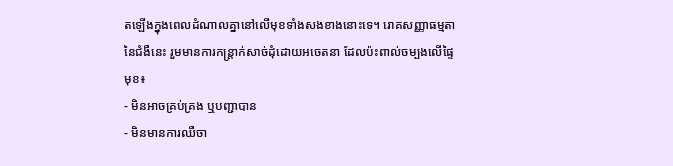តឡើងក្នុងពេលដំណាលគ្នានៅលើមុខទាំងសងខាងនោះទេ។ រោគសញ្ញាធម្មតានៃជំងឺនេះ រួមមានការកន្ត្រាក់សាច់ដុំដោយអចេតនា ដែលប៉ះពាល់ចម្បងលើផ្ទៃមុខ៖
- មិនអាចគ្រប់គ្រង ឬបញ្ជាបាន
- មិនមានការឈឺចា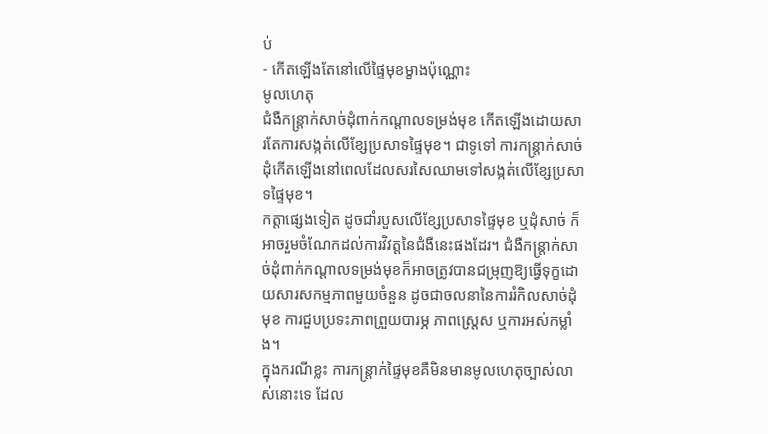ប់
- កើតឡើងតែនៅលើផ្ទៃមុខម្ខាងប៉ុណ្ណោះ
មូលហេតុ
ជំងឺកន្ត្រាក់សាច់ដុំពាក់កណ្តាលទម្រង់មុខ កើតឡើងដោយសារតែការសង្កត់លើខ្សែប្រសាទផ្ទៃមុខ។ ជាទូទៅ ការកន្ត្រាក់សាច់ដុំកើតឡើងនៅពេលដែលសរសៃឈាមទៅសង្កត់លើខ្សែប្រសាទផ្ទៃមុខ។
កត្តាផ្សេងទៀត ដូចជាំរបួសលើខ្សែប្រសាទផ្ទៃមុខ ឬដុំសាច់ ក៏អាចរួមចំណែកដល់ការវិវត្តនៃជំងឺនេះផងដែរ។ ជំងឺកន្ត្រាក់សាច់ដុំពាក់កណ្តាលទម្រង់មុខក៏អាចត្រូវបានជម្រុញឱ្យធ្វើទុក្ខដោយសារសកម្មភាពមួយចំនួន ដូចជាចលនានៃការរំកិលសាច់ដុំមុខ ការជួបប្រទះភាពព្រួយបារម្ភ ភាពស្ត្រេស ឬការអស់កម្លាំង។
ក្នុងករណីខ្លះ ការកន្ត្រាក់ផ្ទៃមុខគឺមិនមានមូលហេតុច្បាស់លាស់នោះទេ ដែល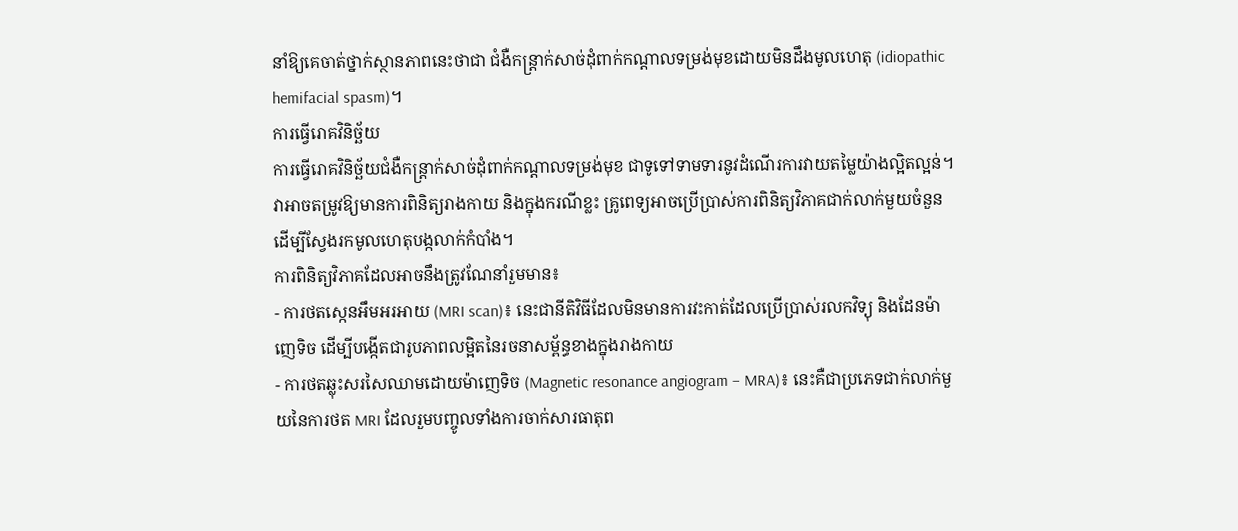នាំឱ្យគេចាត់ថ្នាក់ស្ថានភាពនេះថាជា ជំងឺកន្ត្រាក់សាច់ដុំពាក់កណ្តាលទម្រង់មុខដោយមិនដឹងមូលហេតុ (idiopathic hemifacial spasm)។
ការធ្វើរោគវិនិច្ឆ័យ
ការធ្វើរោគវិនិច្ឆ័យជំងឺកន្ត្រាក់សាច់ដុំពាក់កណ្តាលទម្រង់មុខ ជាទូទៅទាមទារនូវដំណើរការវាយតម្លៃយ៉ាងល្អិតល្អន់។ វាអាចតម្រូវឱ្យមានការពិនិត្យរាងកាយ និងក្នុងករណីខ្លះ គ្រូពេទ្យអាចប្រើប្រាស់ការពិនិត្យវិភាគជាក់លាក់មួយចំនួន ដើម្បីស្វែងរកមូលហេតុបង្កលាក់កំបាំង។
ការពិនិត្យវិភាគដែលអាចនឹងត្រូវណែនាំរួមមាន៖
- ការថតស្កេនអឹមអរអាយ (MRI scan)៖ នេះជានីតិវិធីដែលមិនមានការវះកាត់ដែលប្រើប្រាស់រលកវិទ្យុ និងដែនម៉ាញេទិច ដើម្បីបង្កើតជារូបភាពលម្អិតនៃរចនាសម្ព័ន្ធខាងក្នុងរាងកាយ
- ការថតឆ្លុះសរសៃឈាមដោយម៉ាញេទិច (Magnetic resonance angiogram – MRA)៖ នេះគឺជាប្រភេទជាក់លាក់មួយនៃការថត MRI ដែលរួមបញ្ចូលទាំងការចាក់សារធាតុព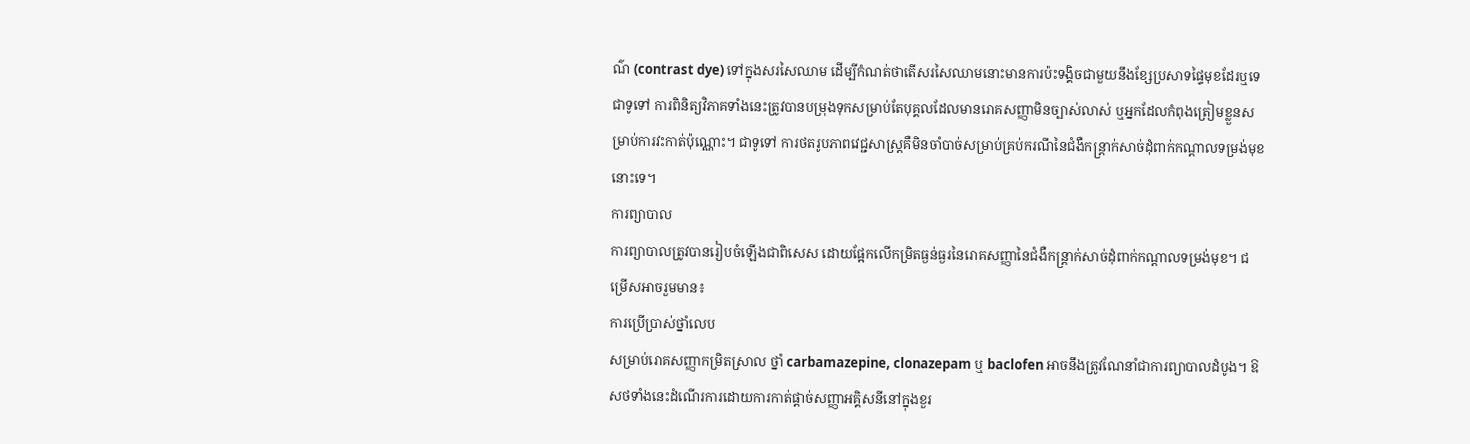ណ៌ (contrast dye) ទៅក្នុងសរសៃឈាម ដើម្បីកំណត់ថាតើសរសៃឈាមនោះមានការប៉ះទង្គិចជាមួយនឹងខ្សែប្រសាទផ្ទៃមុខដែរឬទេ
ជាទូទៅ ការពិនិត្យវិភាគទាំងនេះត្រូវបានបម្រុងទុកសម្រាប់តែបុគ្គលដែលមានរោគសញ្ញាមិនច្បាស់លាស់ ឬអ្នកដែលកំពុងត្រៀមខ្លួនសម្រាប់ការវះកាត់ប៉ុណ្ណោះ។ ជាទូទៅ ការថតរូបភាពវេជ្ជសាស្ត្រគឺមិនចាំបាច់សម្រាប់គ្រប់ករណីនៃជំងឺកន្ត្រាក់សាច់ដុំពាក់កណ្តាលទម្រង់មុខនោះទេ។
ការព្យាបាល
ការព្យាបាលត្រូវបានរៀបចំឡើងជាពិសេស ដោយផ្អែកលើកម្រិតធ្ងន់ធ្ងរនៃរោគសញ្ញានៃជំងឺកន្ត្រាក់សាច់ដុំពាក់កណ្តាលទម្រង់មុខ។ ជម្រើសអាចរួមមាន៖
ការប្រើប្រាស់ថ្នាំលេប
សម្រាប់រោគសញ្ញាកម្រិតស្រាល ថ្នាំ carbamazepine, clonazepam ឬ baclofen អាចនឹងត្រូវណែនាំជាការព្យាបាលដំបូង។ ឱសថទាំងនេះដំណើរការដោយការកាត់ផ្តាច់សញ្ញាអគ្គិសនីនៅក្នុងខួរ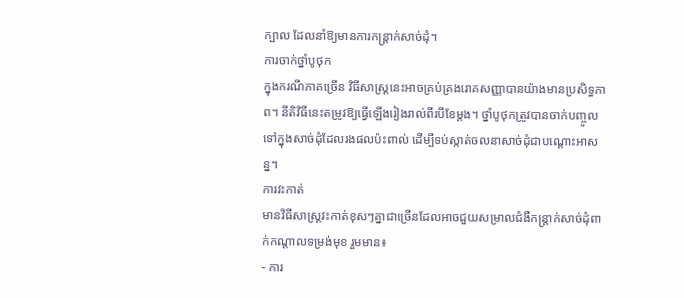ក្បាល ដែលនាំឱ្យមានការកន្ត្រាក់សាច់ដុំ។
ការចាក់ថ្នាំបូថុក
ក្នុងករណីភាគច្រើន វិធីសាស្ត្រនេះអាចគ្រប់គ្រងរោគសញ្ញាបានយ៉ាងមានប្រសិទ្ធភាព។ នីតិវិធីនេះតម្រូវឱ្យធ្វើឡើងរៀងរាល់ពីរបីខែម្តង។ ថ្នាំបូថុកត្រូវបានចាក់បញ្ចូលទៅក្នុងសាច់ដុំដែលរងផលប៉ះពាល់ ដើម្បីទប់ស្កាត់ចលនាសាច់ដុំជាបណ្តោះអាសន្ន។
ការវះកាត់
មានវិធីសាស្ត្រវះកាត់ខុសៗគ្នាជាច្រើនដែលអាចជួយសម្រាលជំងឺកន្ត្រាក់សាច់ដុំពាក់កណ្តាលទម្រង់មុខ រួមមាន៖
- ការ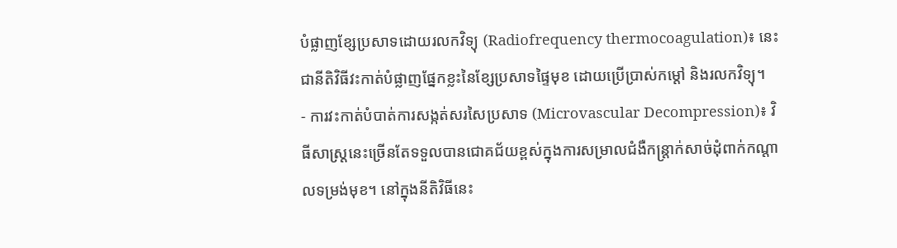បំផ្លាញខ្សែប្រសាទដោយរលកវិទ្យុ (Radiofrequency thermocoagulation)៖ នេះជានីតិវិធីវះកាត់បំផ្លាញផ្នែកខ្លះនៃខ្សែប្រសាទផ្ទៃមុខ ដោយប្រើប្រាស់កម្តៅ និងរលកវិទ្យុ។
- ការវះកាត់បំបាត់ការសង្កត់សរសៃប្រសាទ (Microvascular Decompression)៖ វិធីសាស្ត្រនេះច្រើនតែទទួលបានជោគជ័យខ្ពស់ក្នុងការសម្រាលជំងឺកន្ត្រាក់សាច់ដុំពាក់កណ្តាលទម្រង់មុខ។ នៅក្នុងនីតិវិធីនេះ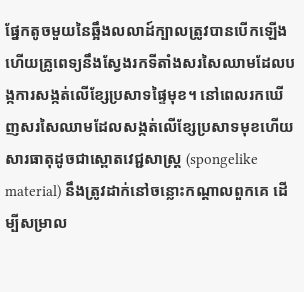ផ្នែកតូចមួយនៃឆ្អឹងលលាដ៍ក្បាលត្រូវបានបើកឡើង ហើយគ្រូពេទ្យនឹងស្វែងរកទីតាំងសរសៃឈាមដែលបង្កការសង្កត់លើខ្សែប្រសាទផ្ទៃមុខ។ នៅពេលរកឃើញសរសៃឈាមដែលសង្កត់លើខ្សែប្រសាទមុខហើយ សារធាតុដូចជាស្ពោតវេជ្ជសាស្ត្រ (spongelike material) នឹងត្រូវដាក់នៅចន្លោះកណ្តាលពួកគេ ដើម្បីសម្រាល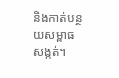និងកាត់បន្ថយសម្ពាធសង្កត់។